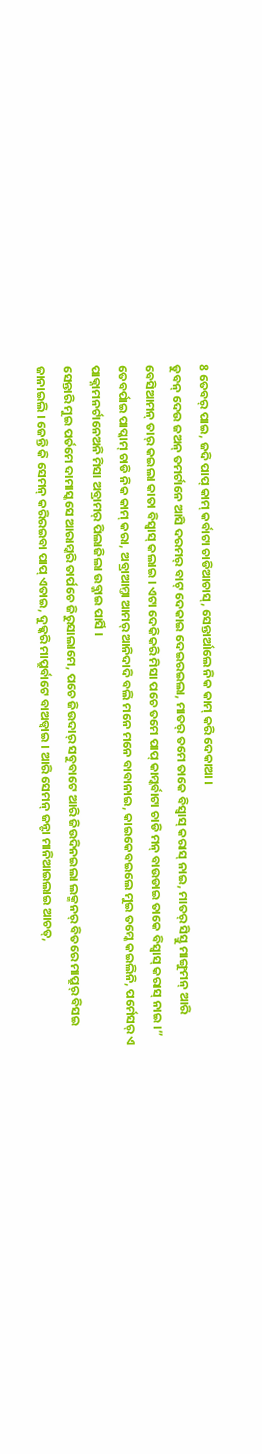8 ତେବର୍ ପାଇ, ଜଦି ପାପ୍ କାମ୍ କର୍ବାଟା ଚାଡିଆଚାସ୍, ସେନ୍ତାର୍ଆଲେ ନିକ କାମ୍ କରି ଦେକାଆ ।
ଡୁବନ୍ ଦେଉ ଜଅନ୍ ତମର୍ଟାନେ ଆସି ଦରମର୍ ବାଟ୍ ଦେକାଇ ଦେଇରଇଲା, ମାତର୍ ତମେ ତାକେ ବିସ୍ବାସ୍ କରାସ୍ ନାଇ, ମାତର୍ ସିସ୍ତୁ ମାଙ୍ଗୁମନ୍ ଆରି ବେସିଆମନ୍ ତାର୍ କଇଲା କାତା ବିସ୍ବାସ୍ କଲାଇ । ଏଟା ଦେକିକରି ମିସା ପଚେ ତମେ ପାପ୍ କାମ୍କର୍ବାଟା ଚାଡି ମନ୍ ବାଉଡାଇ ତାକେ ବିସ୍ବାସ୍ କରାସ୍ ନାଇ ।”
ତେବର୍ପାଇ ପାପ୍କାମ୍ ଚାଡି ନିକ କାମ୍ କରା, ଅବ୍ରାଆମ୍ତା ଆମର୍ ଆନିଦାଦି ବଲି ମନେ ମନେ ବାବାନାଇ, କାଇକେବଇଲେ ମୁଇ ତମ୍କେ କଇଲିନି, ପର୍ମେସର୍ ଏ ପାକ୍ନାମନର୍ଟାନେଅନି ମିସା ଅବ୍ରାମର୍ ପିଲାଜିଲା ଉବ୍ଜାଇ ପାର୍ସି ।
ସେନ୍ତାରି ମୁଇ ପର୍ତମେ ଦାମାସ୍କସେ ଆରାମ୍କରି ତାର୍ପଚେ ଜିରୁସାଲାମେ, ପଚେ ଜିଉଦାର୍ ସବୁବାଟେ ଆରି ଜିଉଦିନଇଲା ଲକ୍ମନର୍ ବିତରେ ମାପ୍ରୁର୍ ବିସଇ ଜାନାଇଲି । ଜେନ୍ତି କି ସେମନ୍ କରିରଇବା ପାପ୍ ଏତାଇ, ଦୁକ୍କରି ମାପ୍ରୁର୍ବାଟେ ବାଅଡ୍ବାଇ । ଆରି ସେମନ୍ ଜନ୍ଟା ମାନିଆଇଲାଇ ଆଚତ୍,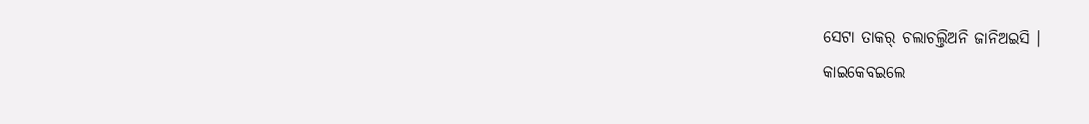ସେଟା ତାକର୍ ଚଲାଚଲ୍ତିଅନି ଜାନିଅଇସି ।
କାଇକେବଇଲେ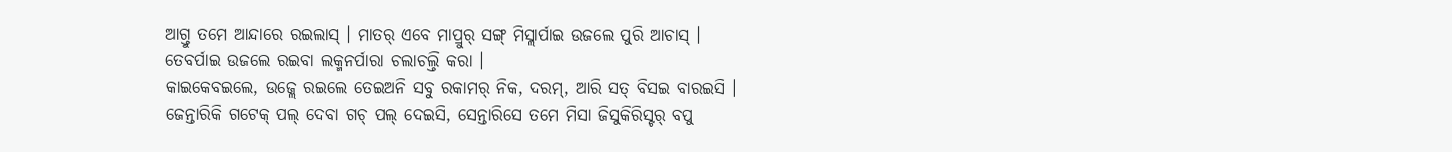ଆଗ୍ତୁ ତମେ ଆନ୍ଦାରେ ରଇଲାସ୍ । ମାତର୍ ଏବେ ମାପ୍ରୁର୍ ସଙ୍ଗ୍ ମିସ୍ଲାର୍ପାଇ ଉଜଲେ ପୁରି ଆଚାସ୍ । ତେବର୍ପାଇ ଉଜଲେ ରଇବା ଲକ୍ମନର୍ପାରା ଚଲାଚଲ୍ତି କରା ।
କାଇକେବଇଲେ, ଉଜ୍ଲେ ରଇଲେ ତେଇଅନି ସବୁ ରକାମର୍ ନିକ, ଦରମ୍, ଆରି ସତ୍ ବିସଇ ବାରଇସି ।
ଜେନ୍ତାରିକି ଗଟେକ୍ ପଲ୍ ଦେବା ଗଚ୍ ପଲ୍ ଦେଇସି, ସେନ୍ତାରିସେ ତମେ ମିସା ଜିସୁକିରିସ୍ଟର୍ ବପୁ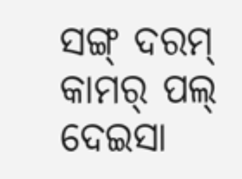ସଙ୍ଗ୍ ଦରମ୍ କାମର୍ ପଲ୍ ଦେଇସା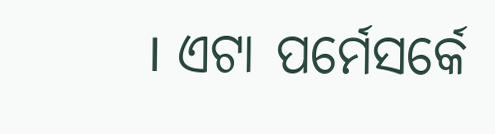। ଏଟା ପର୍ମେସର୍କେ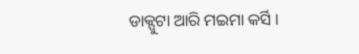ଡାକ୍ପୁଟା ଆରି ମଇମା କର୍ସି ।